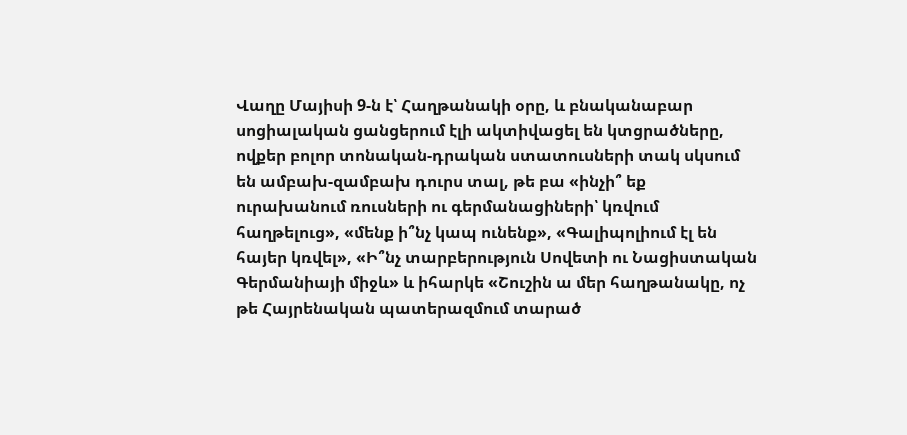Վաղը Մայիսի 9-ն է՝ Հաղթանակի օրը, և բնականաբար սոցիալական ցանցերում էլի ակտիվացել են կտցրածները, ովքեր բոլոր տոնական-դրական ստատուսների տակ սկսում են ամբախ-զամբախ դուրս տալ, թե բա «ինչի՞ եք ուրախանում ռուսների ու գերմանացիների՝ կռվում հաղթելուց», «մենք ի՞նչ կապ ունենք», «Գալիպոլիում էլ են հայեր կռվել», «Ի՞նչ տարբերություն Սովետի ու Նացիստական Գերմանիայի միջև» և իհարկե «Շուշին ա մեր հաղթանակը, ոչ թե Հայրենական պատերազմում տարած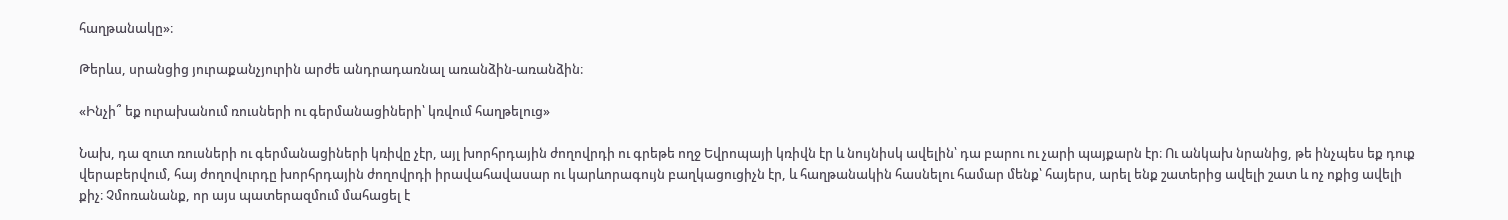հաղթանակը»։

Թերևս, սրանցից յուրաքանչյուրին արժե անդրադառնալ առանձին-առանձին։

«Ինչի՞ եք ուրախանում ռուսների ու գերմանացիների՝ կռվում հաղթելուց»

Նախ, դա զուտ ռուսների ու գերմանացիների կռիվը չէր, այլ խորհրդային ժողովրդի ու գրեթե ողջ Եվրոպայի կռիվն էր և նույնիսկ ավելին՝ դա բարու ու չարի պայքարն էր։ Ու անկախ նրանից, թե ինչպես եք դուք վերաբերվում, հայ ժողովուրդը խորհրդային ժողովրդի իրավահավասար ու կարևորագույն բաղկացուցիչն էր, և հաղթանակին հասնելու համար մենք՝ հայերս, արել ենք շատերից ավելի շատ և ոչ ոքից ավելի քիչ։ Չմոռանանք, որ այս պատերազմում մահացել է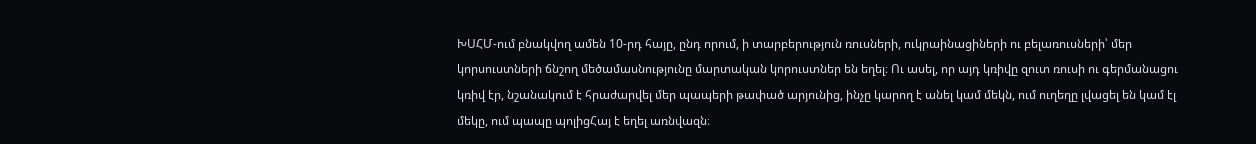ԽՍՀՄ-ում բնակվող ամեն 10-րդ հայը, ընդ որում, ի տարբերություն ռուսների, ուկրաինացիների ու բելառուսների՝ մեր կորսուստների ճնշող մեծամասնությունը մարտական կորուստներ են եղել։ Ու ասել, որ այդ կռիվը զուտ ռուսի ու գերմանացու կռիվ էր, նշանակում է հրաժարվել մեր պապերի թափած արյունից, ինչը կարող է անել կամ մեկն, ում ուղեղը լվացել են կամ էլ մեկը, ում պապը պոլիցՀայ է եղել առնվազն։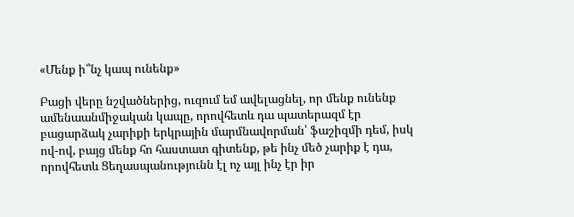«Մենք ի՞նչ կապ ունենք»

Բացի վերը նշվածներից, ուզում եմ ավելացնել, որ մենք ունենք ամենաանմիջական կապը, որովհետև դա պատերազմ էր բացարձակ չարիքի երկրային մարմնավորման՝ ֆաշիզմի դեմ, իսկ ով-ով, բայց մենք հո հաստատ գիտենք, թե ինչ մեծ չարիք է դա, որովհետև Ցեղասպանությունն էլ ոչ այլ ինչ էր իր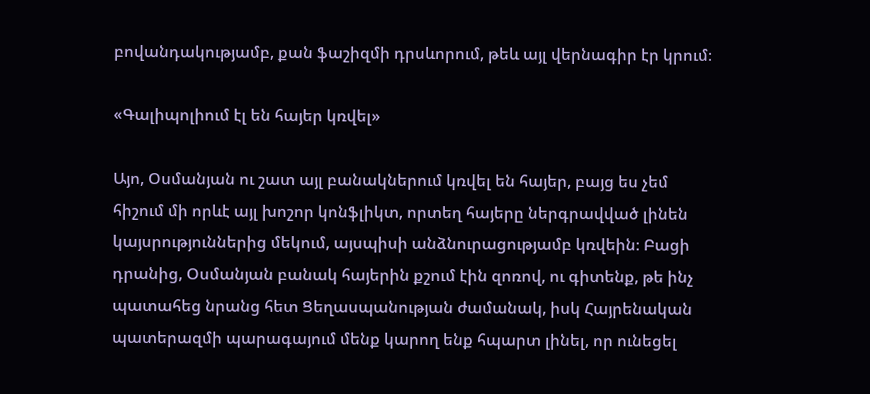բովանդակությամբ, քան ֆաշիզմի դրսևորում, թեև այլ վերնագիր էր կրում։

«Գալիպոլիում էլ են հայեր կռվել»

Այո, Օսմանյան ու շատ այլ բանակներում կռվել են հայեր, բայց ես չեմ հիշում մի որևէ այլ խոշոր կոնֆլիկտ, որտեղ հայերը ներգրավված լինեն կայսրություններից մեկում, այսպիսի անձնուրացությամբ կռվեին։ Բացի դրանից, Օսմանյան բանակ հայերին քշում էին զոռով, ու գիտենք, թե ինչ պատահեց նրանց հետ Ցեղասպանության ժամանակ, իսկ Հայրենական պատերազմի պարագայում մենք կարող ենք հպարտ լինել, որ ունեցել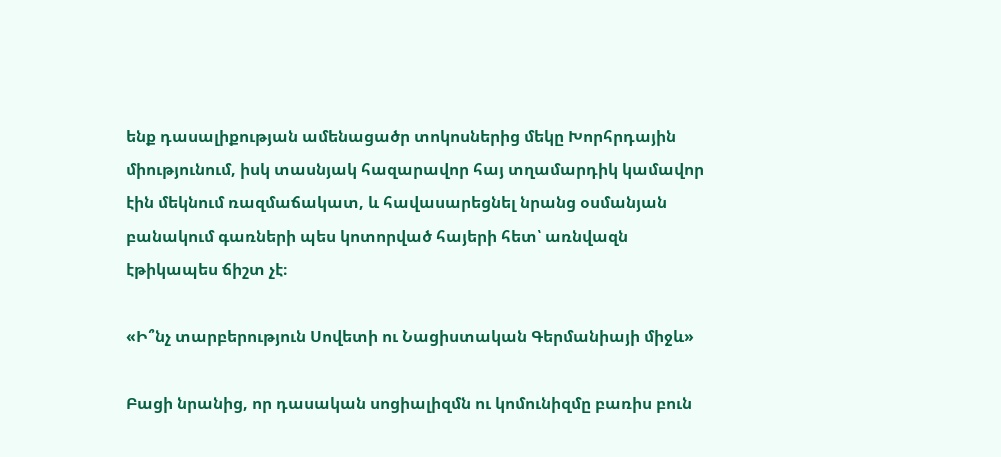ենք դասալիքության ամենացածր տոկոսներից մեկը Խորհրդային միությունում, իսկ տասնյակ հազարավոր հայ տղամարդիկ կամավոր էին մեկնում ռազմաճակատ, և հավասարեցնել նրանց օսմանյան բանակում գառների պես կոտորված հայերի հետ՝ առնվազն էթիկապես ճիշտ չէ։

«Ի՞նչ տարբերություն Սովետի ու Նացիստական Գերմանիայի միջև»

Բացի նրանից, որ դասական սոցիալիզմն ու կոմունիզմը բառիս բուն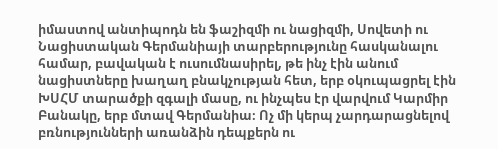իմաստով անտիպոդն են ֆաշիզմի ու նացիզմի, Սովետի ու Նացիստական Գերմանիայի տարբերությունը հասկանալու համար, բավական է ուսումնասիրել, թե ինչ էին անում նացիստները խաղաղ բնակչության հետ, երբ օկուպացրել էին ԽՍՀՄ տարածքի զգալի մասը, ու ինչպես էր վարվում Կարմիր Բանակը, երբ մտավ Գերմանիա։ Ոչ մի կերպ չարդարացնելով բռնությունների առանձին դեպքերն ու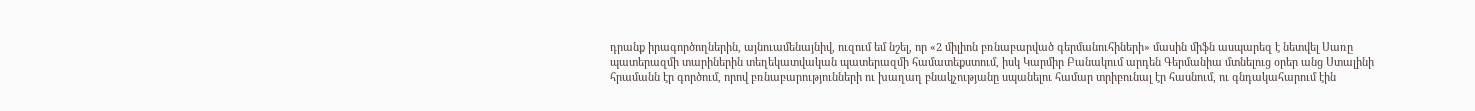դրանք իրագործողներին, այնուամենայնիվ, ուզում եմ նշել, որ «2 միլիոն բռնաբարված գերմանուհիների» մասին միֆն ասպարեզ է նետվել Սառը պատերազմի տարիներին տեղեկատվական պատերազմի համատեքստում, իսկ Կարմիր Բանակում արդեն Գերմանիա մտնելուց օրեր անց Ստալինի հրամանն էր գործում, որով բռնաբարությունների ու խաղաղ բնակչությանը սպանելու համար տրիբունալ էր հասնում, ու գնդակահարում էին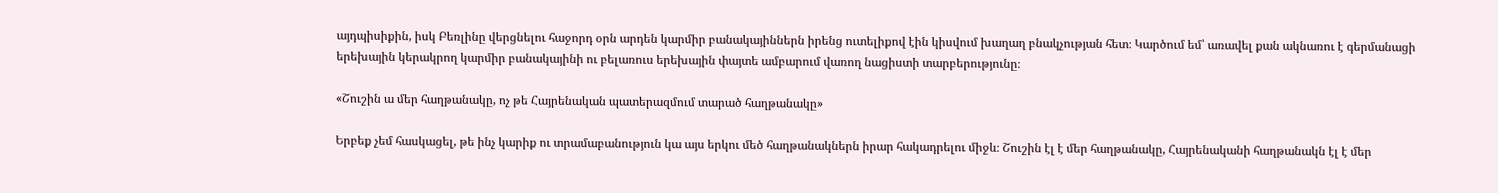այդպիսիքին, իսկ Բեռլինը վերցնելու հաջորդ օրն արդեն կարմիր բանակայիններն իրենց ուտելիքով էին կիսվում խաղաղ բնակչության հետ։ Կարծում եմ՝ առավել քան ակնառու է գերմանացի երեխային կերակրող կարմիր բանակայինի ու բելառուս երեխային փայտե ամբարում վառող նացիստի տարբերությունը։

«Շուշին ա մեր հաղթանակը, ոչ թե Հայրենական պատերազմում տարած հաղթանակը»

Երբեք չեմ հասկացել, թե ինչ կարիք ու տրամաբանություն կա այս երկու մեծ հաղթանակներն իրար հակադրելու միջև։ Շուշին էլ է մեր հաղթանակը, Հայրենականի հաղթանակն էլ է մեր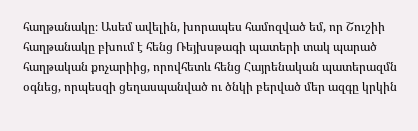հաղթանակը։ Ասեմ ավելին, խորապես համոզված եմ, որ Շուշիի հաղթանակը բխում է հենց Ռեյխսթագի պատերի տակ պարած հաղթական քոչարիից, որովհետև հենց Հայրենական պատերազմն օգնեց, որպեսզի ցեղասպանված ու ծնկի բերված մեր ազգը կրկին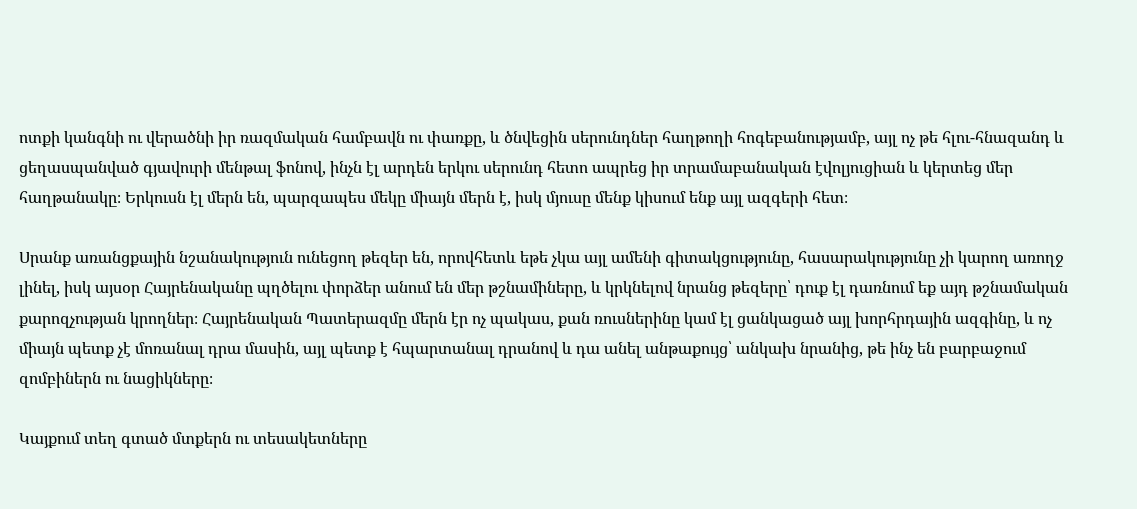ոտքի կանգնի ու վերածնի իր ռազմական համբավն ու փառքը, և ծնվեցին սերունդներ հաղթողի հոգեբանությամբ, այլ ոչ թե հլու-հնազանդ և ցեղասպանված գյավուրի մենթալ ֆոնով, ինչն էլ արդեն երկու սերունդ հետո ապրեց իր տրամաբանական էվոլյուցիան և կերտեց մեր հաղթանակը։ Երկուսն էլ մերն են, պարզապես մեկը միայն մերն է, իսկ մյուսը մենք կիսում ենք այլ ազգերի հետ։

Սրանք առանցքային նշանակություն ունեցող թեզեր են, որովհետև եթե չկա այլ ամենի գիտակցությունը, հասարակությունը չի կարող առողջ լինել, իսկ այսօր Հայրենականը պղծելու փորձեր անում են մեր թշնամիները, և կրկնելով նրանց թեզերը՝ դուք էլ դառնում եք այդ թշնամական քարոզչության կրողներ։ Հայրենական Պատերազմը մերն էր ոչ պակաս, քան ռուսներինը կամ էլ ցանկացած այլ խորհրդային ազգինը, և ոչ միայն պետք չէ մոռանալ դրա մասին, այլ պետք է հպարտանալ դրանով և դա անել անթաքույց՝ անկախ նրանից, թե ինչ են բարբաջում զոմբիներն ու նացիկները։

Կայքում տեղ գտած մտքերն ու տեսակետները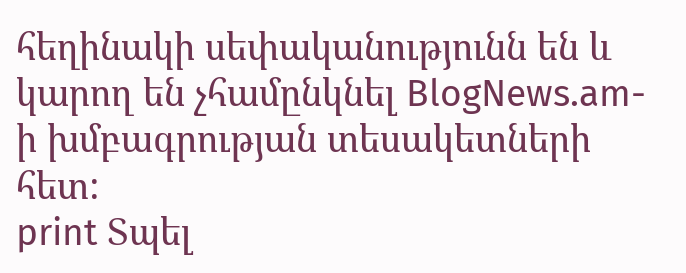հեղինակի սեփականությունն են և կարող են չհամընկնել BlogNews.am-ի խմբագրության տեսակետների հետ:
print Տպել